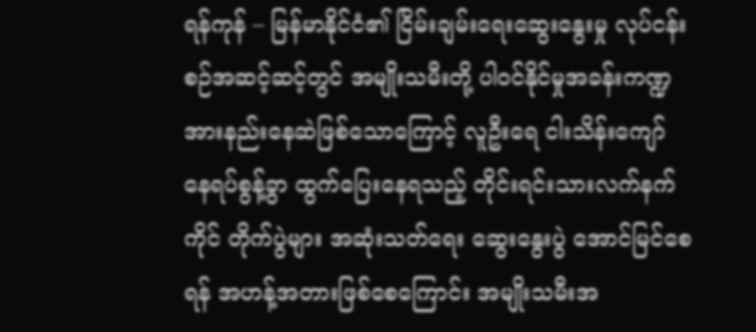ရန်ကုန် – မြန်မာနိုင်ငံ၏ ငြိမ်းချမ်းရေးဆွေးနွေးမှု လုပ်ငန်းစဉ်အဆင့်ဆင့်တွင် အမျိုးသမီးတို့ ပါဝင်နိုင်မှုအခန်းကဏ္ဍ အားနည်းနေဆဲဖြစ်သောကြောင့် လူဦးရေ ငါးသိန်းကျော် နေရပ်စွန့်ခွာ ထွက်ပြေးနေရသည့် တိုင်းရင်းသားလက်နက်ကိုင် တိုက်ပွဲများ အဆုံးသတ်ရေး ဆွေးနွေးပွဲ အောင်မြင်စေရန် အဟန့်အတားဖြစ်စေကြောင်း အမျိုးသမီးအ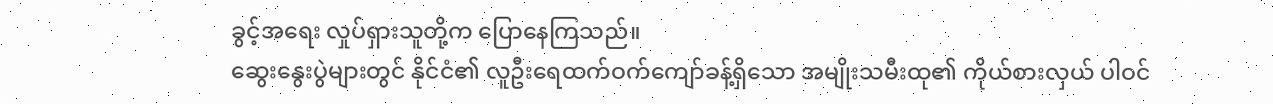ခွင့်အရေး လှုပ်ရှားသူတို့က ပြောနေကြသည်။
ဆွေးနွေးပွဲများတွင် နိုင်ငံ၏ လူဦးရေထက်ဝက်ကျော်ခန့်ရှိသော အမျိုးသမီးထု၏ ကိုယ်စားလှယ် ပါဝင်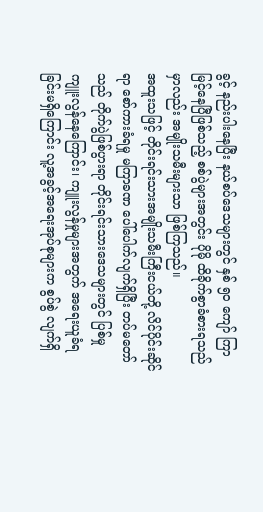ခွင့် နည်းပါးနေပြီး နယ်စပ်ဒေသများတွင် နှစ် ၅ဝ ကျော် ကြာမြင့်နေပြီဖြစ်သည့် စစ်ပွဲများအတွင်း ပိုမို ထိခိုက်စွာခံစားရသည်မှာလည်း အမျိုးသမီးများသာ ဖြစ်ကြသည်။
အထူးသဖြင့် တိုင်းရင်းသားအမျိုးသမီးကြီးငယ်တို့ လိင်ပိုင်းဆိုင်ရာ စော်ကားခံရမှု မကြာခဏ ပေါ်ပေါက်လျက်ရှိပြီး တပ်မတော်သည် တိုက်ပွဲဖြစ်ပွားရာ တိုင်းရင်းသားဒေသများတွင် ပြစ်မှု ကျူးလွန်နေကြောင်း၊ ကျူးလွန်မှုများအတွက် အရေးယူခံရခြင်းမရှိကြောင်း လူ့အခွင့်အရေးအုပ်စုများက စွပ်စွဲ လျက်ရှိ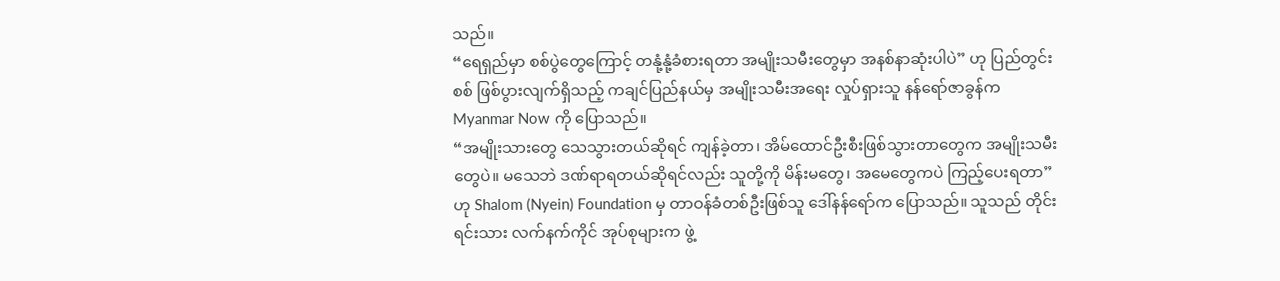သည်။
“ရေရှည်မှာ စစ်ပွဲတွေကြောင့် တနုံ့နုံ့ခံစားရတာ အမျိုးသမီးတွေမှာ အနစ်နာဆုံးပါပဲ” ဟု ပြည်တွင်းစစ် ဖြစ်ပွားလျက်ရှိသည့် ကချင်ပြည်နယ်မှ အမျိုးသမီးအရေး လှုပ်ရှားသူ နန်ရော်ဇာခွန်က Myanmar Now ကို ပြောသည်။
“အမျိုးသားတွေ သေသွားတယ်ဆိုရင် ကျန်ခဲ့တာ၊ အိမ်ထောင်ဦးစီးဖြစ်သွားတာတွေက အမျိုးသမီးတွေပဲ။ မသေဘဲ ဒဏ်ရာရတယ်ဆိုရင်လည်း သူတို့ကို မိန်းမတွေ၊ အမေတွေကပဲ ကြည့်ပေးရတာ” ဟု Shalom (Nyein) Foundation မှ တာဝန်ခံတစ်ဦးဖြစ်သူ ဒေါ်နန်ရော်က ပြောသည်။ သူသည် တိုင်းရင်းသား လက်နက်ကိုင် အုပ်စုများက ဖွဲ့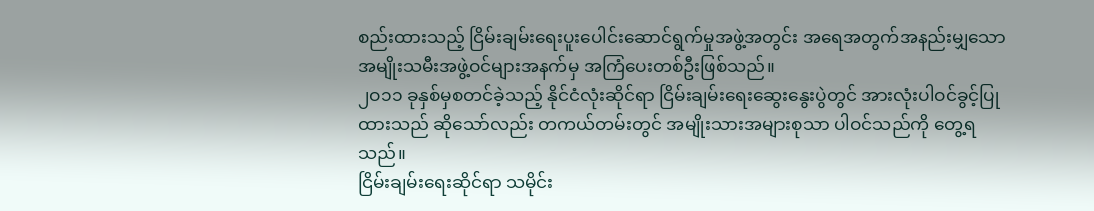စည်းထားသည့် ငြိမ်းချမ်းရေးပူးပေါင်းဆောင်ရွက်မှုအဖွဲ့အတွင်း အရေအတွက်အနည်းမျှသော အမျိုးသမီးအဖွဲ့ဝင်များအနက်မှ အကြံပေးတစ်ဦးဖြစ်သည်။
၂ဝ၁၁ ခုနှစ်မှစတင်ခဲ့သည့် နိုင်ငံလုံးဆိုင်ရာ ငြိမ်းချမ်းရေးဆွေးနွေးပွဲတွင် အားလုံးပါဝင်ခွင့်ပြုထားသည် ဆိုသော်လည်း တကယ်တမ်းတွင် အမျိုးသားအများစုသာ ပါဝင်သည်ကို တွေ့ရသည်။
ငြိမ်းချမ်းရေးဆိုင်ရာ သမိုင်း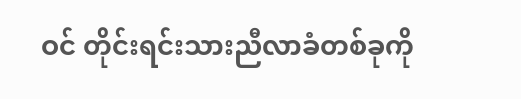ဝင် တိုင်းရင်းသားညီလာခံတစ်ခုကို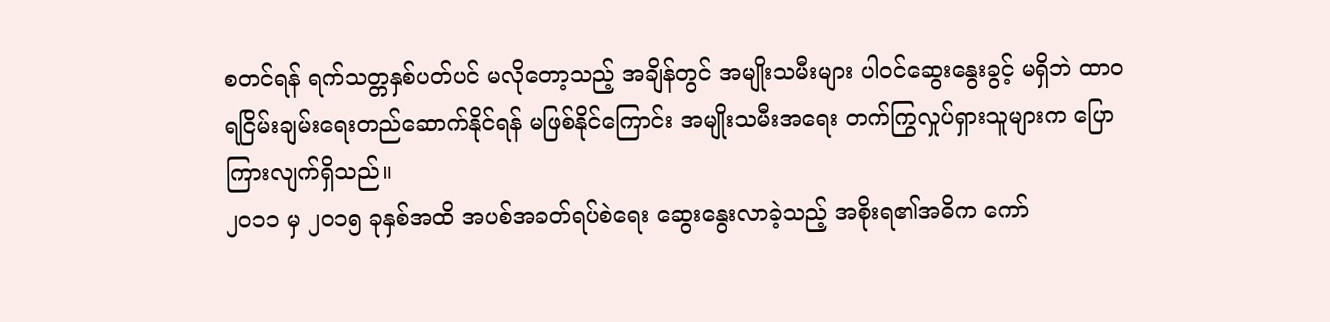စတင်ရန် ရက်သတ္တနှစ်ပတ်ပင် မလိုတော့သည့် အချိန်တွင် အမျိုးသမီးများ ပါဝင်ဆွေးနွေးခွင့် မရှိဘဲ ထာဝရငြိမ်းချမ်းရေးတည်ဆောက်နိုင်ရန် မဖြစ်နိုင်ကြောင်း အမျိုးသမီးအရေး တက်ကြွလှုပ်ရှားသူများက ပြောကြားလျက်ရှိသည်။
၂ဝ၁၁ မှ ၂ဝ၁၅ ခုနှစ်အထိ အပစ်အခတ်ရပ်စဲရေး ဆွေးနွေးလာခဲ့သည့် အစိုးရ၏အဓိက ကော်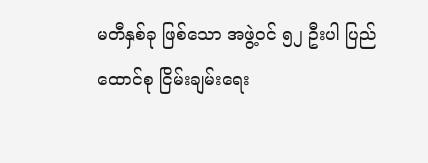မတီနှစ်ခု ဖြစ်သော အဖွဲ့ဝင် ၅၂ ဦးပါ ပြည်ထောင်စု ငြိမ်းချမ်းရေး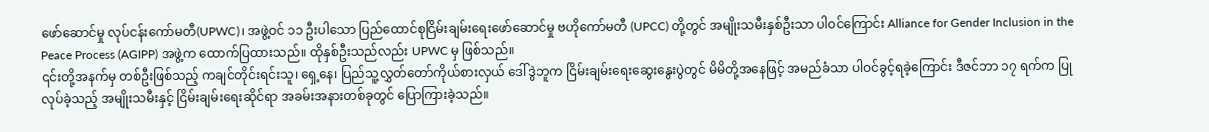ဖော်ဆောင်မှု လုပ်ငန်းကော်မတီ(UPWC)၊ အဖွဲ့ဝင် ၁၁ ဦးပါသော ပြည်ထောင်စုငြိမ်းချမ်းရေးဖော်ဆောင်မှု ဗဟိုကော်မတီ (UPCC) တို့တွင် အမျိုးသမီးနှစ်ဦးသာ ပါဝင်ကြောင်း Alliance for Gender Inclusion in the Peace Process (AGIPP) အဖွဲ့က ထောက်ပြထားသည်။ ထိုနှစ်ဦးသည်လည်း UPWC မှ ဖြစ်သည်။
၎င်းတို့အနက်မှ တစ်ဦးဖြစ်သည့် ကချင်တိုင်းရင်းသူ၊ ရှေ့နေ၊ ပြည်သူ့လွှတ်တော်ကိုယ်စားလှယ် ဒေါ်ဒွဲဘူက ငြိမ်းချမ်းရေးဆွေးနွေးပွဲတွင် မိမိတို့အနေဖြင့် အမည်ခံသာ ပါဝင်ခွင့်ရခဲ့ကြောင်း ဒီဇင်ဘာ ၁၇ ရက်က ပြုလုပ်ခဲ့သည့် အမျိုးသမီးနှင့် ငြိမ်းချမ်းရေးဆိုင်ရာ အခမ်းအနားတစ်ခုတွင် ပြောကြားခဲ့သည်။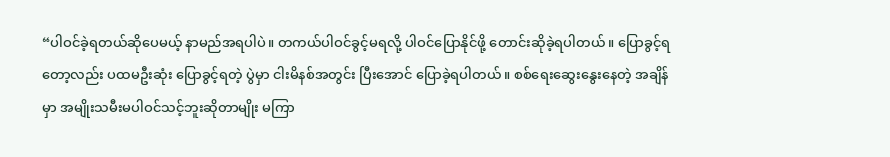“ပါဝင်ခဲ့ရတယ်ဆိုပေမယ့် နာမည်အရပါပဲ။ တကယ်ပါဝင်ခွင့်မရလို့ ပါဝင်ပြောနိုင်ဖို့ တောင်းဆိုခဲ့ရပါတယ်။ ပြောခွင့်ရတော့လည်း ပထမဦးဆုံး ပြောခွင့်ရတဲ့ ပွဲမှာ ငါးမိနစ်အတွင်း ပြီးအောင် ပြောခဲ့ရပါတယ်။ စစ်ရေးဆွေးနွေးနေတဲ့ အချိန်မှာ အမျိုးသမီးမပါဝင်သင့်ဘူးဆိုတာမျိုး မကြာ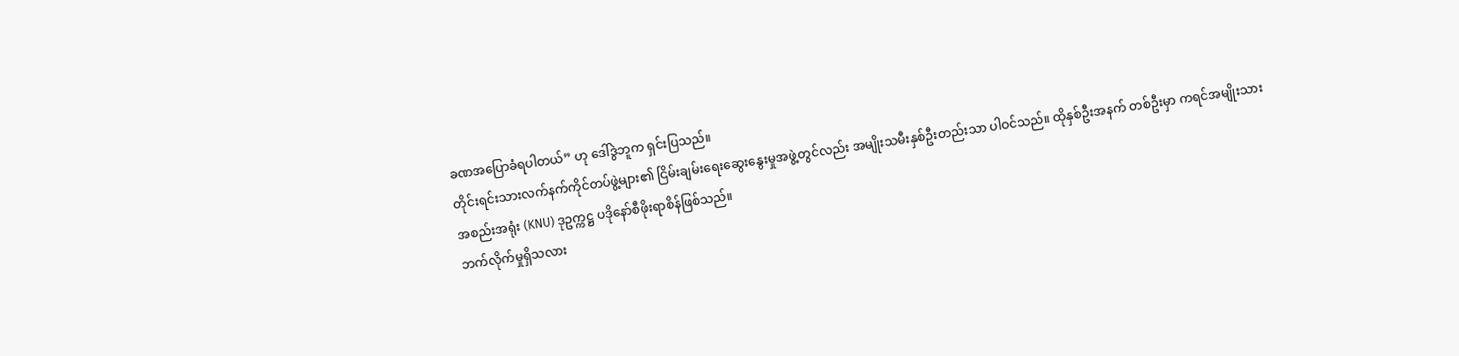ခဏအပြောခံရပါတယ်” ဟု ဒေါ်ဒွဲဘူက ရှင်းပြသည်။
တိုင်းရင်းသားလက်နက်ကိုင်တပ်ဖွဲ့များ၏ ငြိမ်းချမ်းရေးဆွေးနွေးမှုအဖွဲ့တွင်လည်း အမျိုးသမီးနှစ်ဦးတည်းသာ ပါဝင်သည်။ ထိုနှစ်ဦးအနက် တစ်ဦးမှာ ကရင်အမျိုးသားအစည်းအရုံး (KNU) ဒုဥက္ကဋ္ဌ ပဒိုနော်စီဖိုးရာစိန်ဖြစ်သည်။
ဘက်လိုက်မှုရှိသလား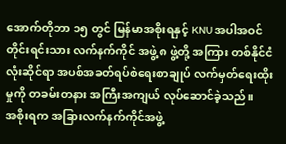အောက်တိုဘာ ၁၅ တွင် မြန်မာအစိုးရနှင့် KNU အပါအဝင် တိုင်းရင်းသား လက်နက်ကိုင် အဖွဲ့ ၈ ဖွဲ့တို့ အကြား တစ်နိုင်ငံလုံးဆိုင်ရာ အပစ်အခတ်ရပ်စဲရေးစာချုပ် လက်မှတ်ရေးထိုးမှုကို တခမ်းတနား အကြီးအကျယ် လုပ်ဆောင်ခဲ့သည်။
အစိုးရက အခြားလက်နက်ကိုင်အဖွဲ့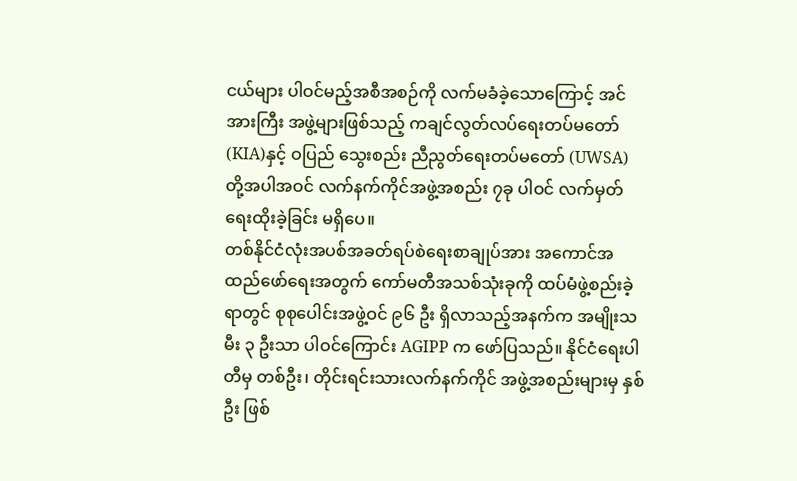ငယ်များ ပါဝင်မည့်အစီအစဉ်ကို လက်မခံခဲ့သောကြောင့် အင်အားကြီး အဖွဲ့များဖြစ်သည့် ကချင်လွတ်လပ်ရေးတပ်မတော် (KIA)နှင့် ဝပြည် သွေးစည်း ညီညွတ်ရေးတပ်မတော် (UWSA) တို့အပါအဝင် လက်နက်ကိုင်အဖွဲ့အစည်း ၇ခု ပါဝင် လက်မှတ်ရေးထိုးခဲ့ခြင်း မရှိပေ။
တစ်နိုင်ငံလုံးအပစ်အခတ်ရပ်စဲရေးစာချုပ်အား အကောင်အထည်ဖော်ရေးအတွက် ကော်မတီအသစ်သုံးခုကို ထပ်မံဖွဲ့စည်းခဲ့ရာတွင် စုစုပေါင်းအဖွဲ့ဝင် ၉၆ ဦး ရှိလာသည့်အနက်က အမျိုးသမီး ၃ ဦးသာ ပါဝင်ကြောင်း AGIPP က ဖော်ပြသည်။ နိုင်ငံရေးပါတီမှ တစ်ဦး၊ တိုင်းရင်းသားလက်နက်ကိုင် အဖွဲ့အစည်းများမှ နှစ်ဦး ဖြစ်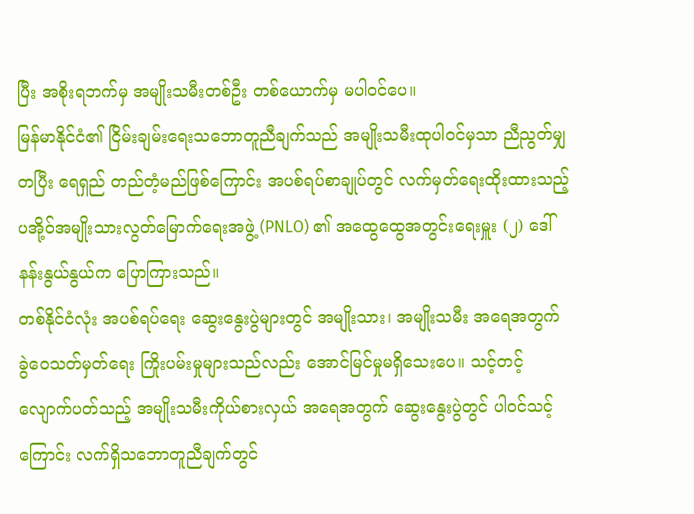ပြီး အစိုးရဘက်မှ အမျိုးသမီးတစ်ဦး တစ်ယောက်မှ မပါဝင်ပေ။
မြန်မာနိုင်ငံ၏ ငြိမ်းချမ်းရေးသဘောတူညီချက်သည် အမျိုးသမီးထုပါဝင်မှသာ ညီညွတ်မျှတပြီး ရေရှည် တည်တံ့မည်ဖြစ်ကြောင်း အပစ်ရပ်စာချုပ်တွင် လက်မှတ်ရေးထိုးထားသည့် ပအို့ဝ်အမျိုးသားလွတ်မြောက်ရေးအဖွဲ့ (PNLO) ၏ အထွေထွေအတွင်းရေးမှူး (၂) ဒေါ်နန်းနွယ်နွယ်က ပြောကြားသည်။
တစ်နိုင်ငံလုံး အပစ်ရပ်ရေး ဆွေးနွေးပွဲများတွင် အမျိုးသား၊ အမျိုးသမီး အရေအတွက် ခွဲဝေသတ်မှတ်ရေး ကြိုးပမ်းမှုများသည်လည်း အောင်မြင်မှုမရှိသေးပေ။ သင့်တင့် လျောက်ပတ်သည့် အမျိုးသမီးကိုယ်စားလှယ် အရေအတွက် ဆွေးနွေးပွဲတွင် ပါဝင်သင့်ကြောင်း လက်ရှိသဘောတူညီချက်တွင်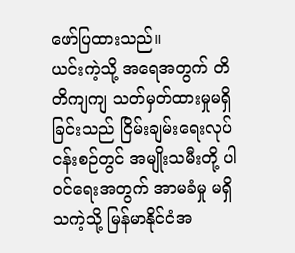ဖော်ပြထားသည်။
ယင်းကဲ့သို့ အရေအတွက် တိတိကျကျ သတ်မှတ်ထားမှုမရှိခြင်းသည် ငြိမ်းချမ်းရေးလုပ်ငန်းစဉ်တွင် အမျိုးသမီးတို့ ပါဝင်ရေးအတွက် အာမခံမှု မရှိသကဲ့သို့ မြန်မာနိုင်ငံအ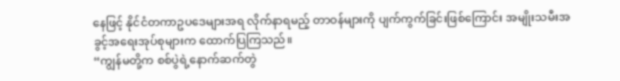နေဖြင့် နိုင်ငံတကာဥပဒေများအရ လိုက်နာရမည့် တာဝန်များကို ပျက်ကွက်ခြင်းဖြစ်ကြောင်း အမျိုးသမီးအခွင့်အရေးအုပ်စုများက ထောက်ပြကြသည်။
“ကျွန်မတို့က စစ်ပွဲရဲ့နောက်ဆက်တွဲ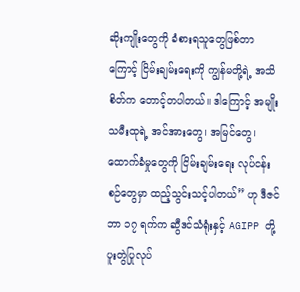ဆိုးကျိုးတွေကို ခံစားရသူတွေဖြစ်တာကြောင့် ငြိမ်းချမ်းရေးကို ကျွန်မတို့ရဲ့ အသိစိတ်က တောင့်တပါတယ်။ ဒါကြောင့် အမျိုးသမီးထုရဲ့ အင်အားတွေ၊ အမြင်တွေ၊ ထောက်ခံမှုတွေကို ငြိမ်းချမ်းရေး လုပ်ငန်းစဉ်တွေမှာ ထည့်သွင်းသင့်ပါတယ်” ဟု ဒီဇင်ဘာ ၁၇ ရက်က ဆွီဒင်သံရုံးနှင့် AGIPP တို့ ပူးတွဲပြုလုပ်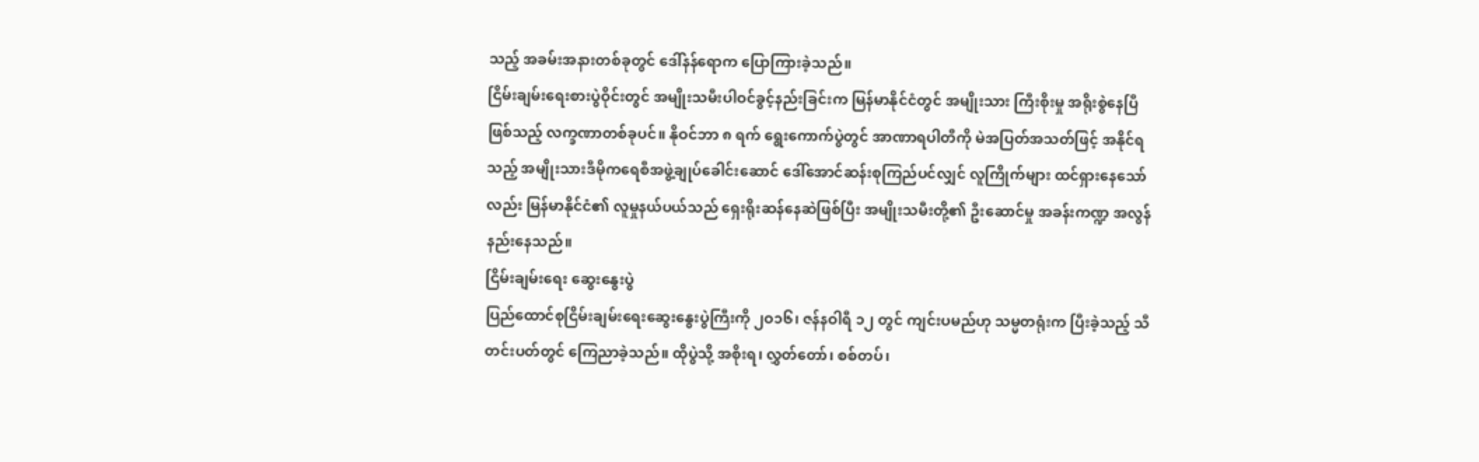သည့် အခမ်းအနားတစ်ခုတွင် ဒေါ်နန်ရောက ပြောကြားခဲ့သည်။
ငြိမ်းချမ်းရေးစားပွဲဝိုင်းတွင် အမျိုးသမီးပါဝင်ခွင့်နည်းခြင်းက မြန်မာနိုင်ငံတွင် အမျိုးသား ကြီးစိုးမှု အရိုးစွဲနေပြီ ဖြစ်သည့် လက္ခဏာတစ်ခုပင်။ နိုဝင်ဘာ ၈ ရက် ရွေးကောက်ပွဲတွင် အာဏာရပါတီကို မဲအပြတ်အသတ်ဖြင့် အနိုင်ရသည့် အမျိုးသားဒီမိုကရေစီအဖွဲ့ချုပ်ခေါင်းဆောင် ဒေါ်အောင်ဆန်းစုကြည်ပင်လျှင် လူကြိုက်များ ထင်ရှားနေသော်လည်း မြန်မာနိုင်ငံ၏ လူမှုနယ်ပယ်သည် ရှေးရိုးဆန်နေဆဲဖြစ်ပြီး အမျိုးသမီးတို့၏ ဦးဆောင်မှု အခန်းကဏ္ဍ အလွန်နည်းနေသည်။
ငြိမ်းချမ်းရေး ဆွေးနွေးပွဲ
ပြည်ထောင်စုငြိမ်းချမ်းရေးဆွေးနွေးပွဲကြီးကို ၂ဝ၁၆၊ ဇန်နဝါရီ ၁၂ တွင် ကျင်းပမည်ဟု သမ္မတရုံးက ပြီးခဲ့သည့် သီတင်းပတ်တွင် ကြေညာခဲ့သည်။ ထိုပွဲသို့ အစိုးရ၊ လွှတ်တော်၊ စစ်တပ်၊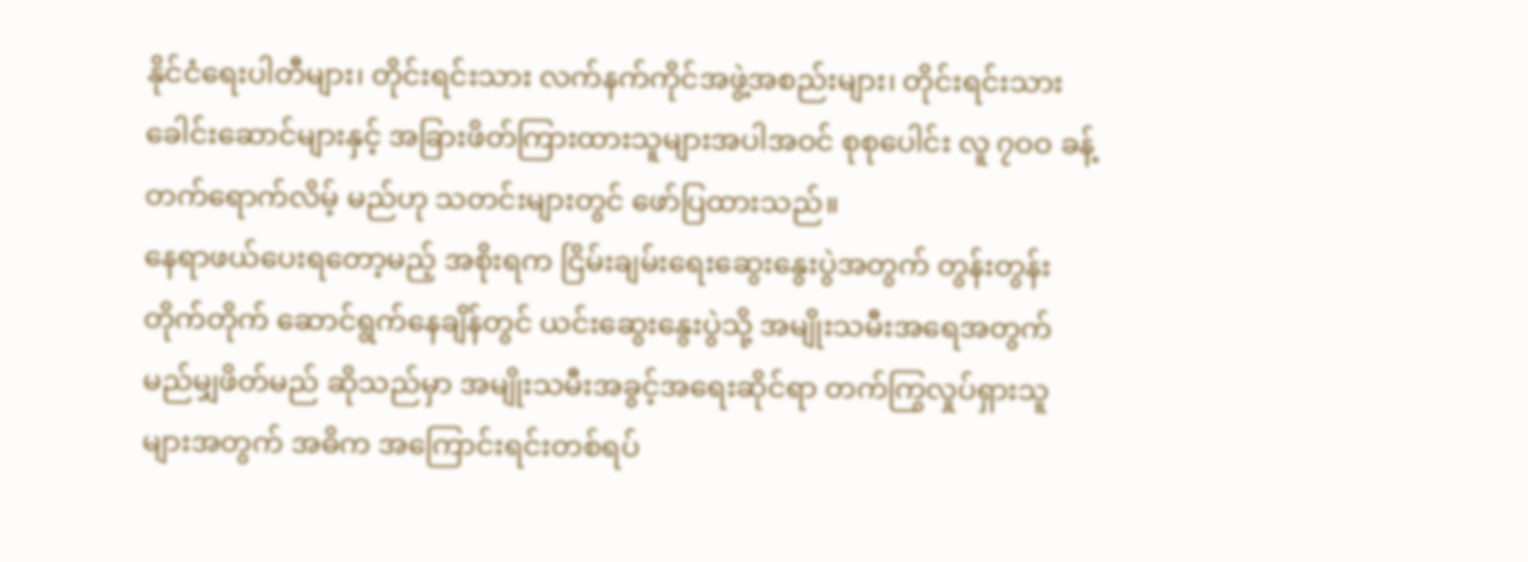နိုင်ငံရေးပါတီများ၊ တိုင်းရင်းသား လက်နက်ကိုင်အဖွဲ့အစည်းများ၊ တိုင်းရင်းသားခေါင်းဆောင်များနှင့် အခြားဖိတ်ကြားထားသူများအပါအဝင် စုစုပေါင်း လူ ၇ဝဝ ခန့် တက်ရောက်လိမ့် မည်ဟု သတင်းများတွင် ဖော်ပြထားသည်။
နေရာဖယ်ပေးရတော့မည့် အစိုးရက ငြိမ်းချမ်းရေးဆွေးနွေးပွဲအတွက် တွန်းတွန်းတိုက်တိုက် ဆောင်ရွက်နေချိန်တွင် ယင်းဆွေးနွေးပွဲသို့ အမျိုးသမီးအရေအတွက် မည်မျှဖိတ်မည် ဆိုသည်မှာ အမျိုးသမီးအခွင့်အရေးဆိုင်ရာ တက်ကြွလှုပ်ရှားသူများအတွက် အဓိက အကြောင်းရင်းတစ်ရပ်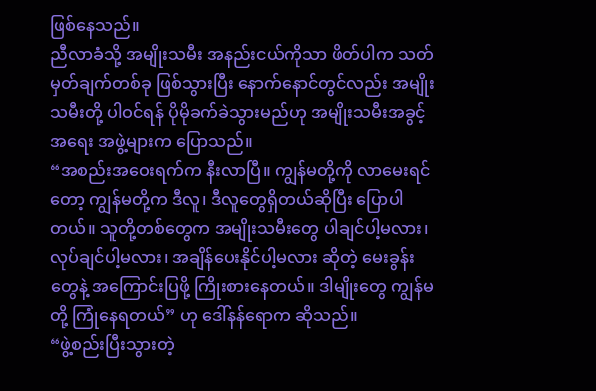ဖြစ်နေသည်။
ညီလာခံသို့ အမျိုးသမီး အနည်းငယ်ကိုသာ ဖိတ်ပါက သတ်မှတ်ချက်တစ်ခု ဖြစ်သွားပြီး နောက်နောင်တွင်လည်း အမျိုးသမီးတို့ ပါဝင်ရန် ပိုမိုခက်ခဲသွားမည်ဟု အမျိုးသမီးအခွင့်အရေး အဖွဲ့များက ပြောသည်။
“အစည်းအဝေးရက်က နီးလာပြီ။ ကျွန်မတို့ကို လာမေးရင်တော့ ကျွန်မတို့က ဒီလူ၊ ဒီလူတွေရှိတယ်ဆိုပြီး ပြောပါတယ်။ သူတို့တစ်တွေက အမျိုးသမီးတွေ ပါချင်ပါ့မလား၊ လုပ်ချင်ပါ့မလား၊ အချိန်ပေးနိုင်ပါ့မလား ဆိုတဲ့ မေးခွန်းတွေနဲ့ အကြောင်းပြဖို့ ကြိုးစားနေတယ်။ ဒါမျိုးတွေ ကျွန်မတို့ ကြုံနေရတယ်” ဟု ဒေါ်နန်ရောက ဆိုသည်။
“ဖွဲ့စည်းပြီးသွားတဲ့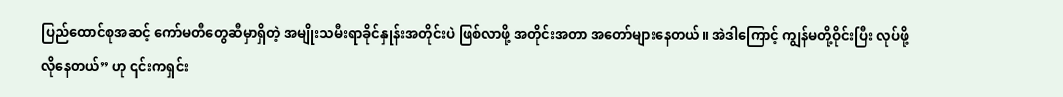ပြည်ထောင်စုအဆင့် ကော်မတီတွေဆီမှာရှိတဲ့ အမျိုးသမီးရာခိုင်နှုန်းအတိုင်းပဲ ဖြစ်လာဖို့ အတိုင်းအတာ အတော်များနေတယ်။ အဲဒါကြောင့် ကျွန်မတို့ဝိုင်းပြီး လုပ်ဖို့ လိုနေတယ်” ဟု ၎င်းကရှင်း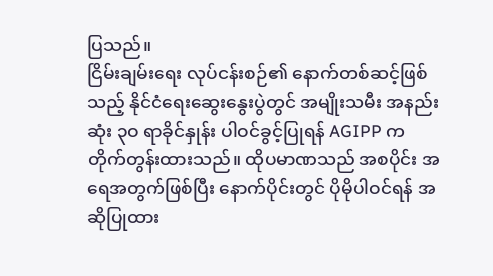ပြသည်။
ငြိမ်းချမ်းရေး လုပ်ငန်းစဉ်၏ နောက်တစ်ဆင့်ဖြစ်သည့် နိုင်ငံရေးဆွေးနွေးပွဲတွင် အမျိုးသမီး အနည်းဆုံး ၃ဝ ရာခိုင်နှုန်း ပါဝင်ခွင့်ပြုရန် AGIPP က တိုက်တွန်းထားသည်။ ထိုပမာဏသည် အစပိုင်း အရေအတွက်ဖြစ်ပြီး နောက်ပိုင်းတွင် ပိုမိုပါဝင်ရန် အဆိုပြုထား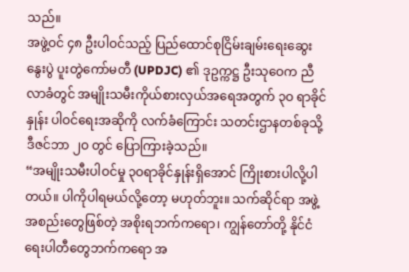သည်။
အဖွဲ့ဝင် ၄၈ ဦးပါဝင်သည့် ပြည်ထောင်စုငြိမ်းချမ်းရေးဆွေးနွေးပွဲ ပူးတွဲကော်မတီ (UPDJC) ၏ ဒုဥက္ကဋ္ဌ ဦးသုဝေက ညီလာခံတွင် အမျိုးသမီးကိုယ်စားလှယ်အရေအတွက် ၃ဝ ရာခိုင်နှုန်း ပါဝင်ရေးအဆိုကို လက်ခံကြောင်း သတင်းဌာနတစ်ခုသို့ ဒီဇင်ဘာ ၂ဝ တွင် ပြောကြားခဲ့သည်။
“အမျိုးသမီးပါဝင်မှု ၃ဝရာခိုင်နှုန်းရှိအောင် ကြိုးစားပါလို့ပါတယ်။ ပါကိုပါရမယ်လို့တော့ မဟုတ်ဘူး။ သက်ဆိုင်ရာ အဖွဲ့အစည်းတွေဖြစ်တဲ့ အစိုးရဘက်ကရော၊ ကျွန်တော်တို့ နိုင်ငံရေးပါတီတွေဘက်ကရော အ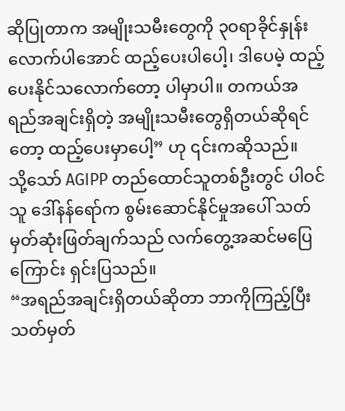ဆိုပြုတာက အမျိုးသမီးတွေကို ၃ဝရာခိုင်နှုန်းလောက်ပါအောင် ထည့်ပေးပါပေါ့၊ ဒါပေမဲ့ ထည့်ပေးနိုင်သလောက်တော့ ပါမှာပါ။ တကယ်အရည်အချင်းရှိတဲ့ အမျိုးသမီးတွေရှိတယ်ဆိုရင်တော့ ထည့်ပေးမှာပေါ့” ဟု ၎င်းကဆိုသည်။
သို့သော် AGIPP တည်ထောင်သူတစ်ဦးတွင် ပါဝင်သူ ဒေါ်နန်ရော်က စွမ်းဆောင်နိုင်မှုအပေါ် သတ်မှတ်ဆုံးဖြတ်ချက်သည် လက်တွေ့အဆင်မပြေကြောင်း ရှင်းပြသည်။
“အရည်အချင်းရှိတယ်ဆိုတာ ဘာကိုကြည့်ပြီး သတ်မှတ်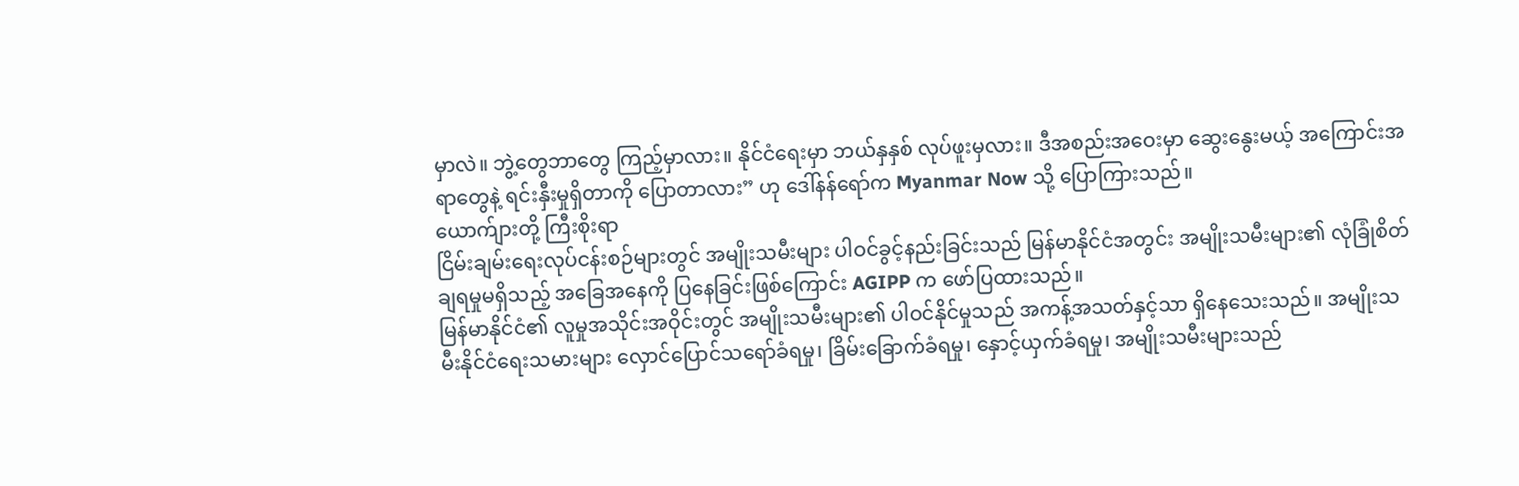မှာလဲ။ ဘွဲ့တွေဘာတွေ ကြည့်မှာလား။ နိုင်ငံရေးမှာ ဘယ်နှနှစ် လုပ်ဖူးမှလား။ ဒီအစည်းအဝေးမှာ ဆွေးနွေးမယ့် အကြောင်းအရာတွေနဲ့ ရင်းနှီးမှုရှိတာကို ပြောတာလား” ဟု ဒေါ်နန်ရော်က Myanmar Now သို့ ပြောကြားသည်။
ယောက်ျားတို့ ကြီးစိုးရာ
ငြိမ်းချမ်းရေးလုပ်ငန်းစဉ်များတွင် အမျိုးသမီးများ ပါဝင်ခွင့်နည်းခြင်းသည် မြန်မာနိုင်ငံအတွင်း အမျိုးသမီးများ၏ လုံခြုံစိတ်ချရမှုမရှိသည့် အခြေအနေကို ပြနေခြင်းဖြစ်ကြောင်း AGIPP က ဖော်ပြထားသည်။
မြန်မာနိုင်ငံ၏ လူမှုအသိုင်းအဝိုင်းတွင် အမျိုးသမီးများ၏ ပါဝင်နိုင်မှုသည် အကန့်အသတ်နှင့်သာ ရှိနေသေးသည်။ အမျိုးသမီးနိုင်ငံရေးသမားများ လှောင်ပြောင်သရော်ခံရမှု၊ ခြိမ်းခြောက်ခံရမှု၊ နှောင့်ယှက်ခံရမှု၊ အမျိုးသမီးများသည်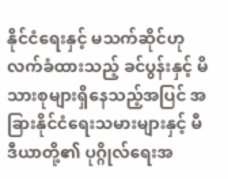နိုင်ငံရေးနှင့် မသက်ဆိုင်ဟု လက်ခံထားသည့် ခင်ပွန်းနှင့် မိသားစုများရှိနေသည့်အပြင် အခြားနိုင်ငံရေးသမားများနှင့် မီဒီယာတို့၏ ပုဂ္ဂိုလ်ရေးအ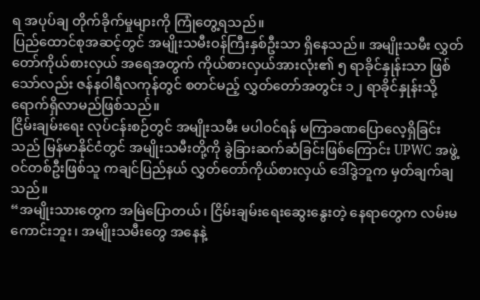ရ အပုပ်ချ တိုက်ခိုက်မှုများကို ကြုံတွေ့ရသည်။
ပြည်ထောင်စုအဆင့်တွင် အမျိုးသမီးဝန်ကြီးနှစ်ဦးသာ ရှိနေသည်။ အမျိုးသမီး လွှတ်တော်ကိုယ်စားလှယ် အရေအတွက် ကိုယ်စားလှယ်အားလုံး၏ ၅ ရာခိုင်နှုန်းသာ ဖြစ်သော်လည်း ဇန်နဝါရီလကုန်တွင် စတင်မည့် လွှတ်တော်အတွင်း ၁၂ ရာခိုင်နှုန်းသို့ ရောက်ရှိလာမည်ဖြစ်သည်။
ငြိမ်းချမ်းရေး လုပ်ငန်းစဉ်တွင် အမျိုးသမီး မပါဝင်ရန် မကြာခဏပြောလေ့ရှိခြင်းသည် မြန်မာနိုင်ငံတွင် အမျိုးသမီးတို့ကို ခွဲခြားဆက်ဆံခြင်းဖြစ်ကြောင်း UPWC အဖွဲ့ဝင်တစ်ဦးဖြစ်သူ ကချင်ပြည်နယ် လွှတ်တော်ကိုယ်စားလှယ် ဒေါ်ဒွဲဘူက မှတ်ချက်ချသည်။
“အမျိုးသားတွေက အမြဲပြောတယ်၊ ငြိမ်းချမ်းရေးဆွေးနွေးတဲ့ နေရာတွေက လမ်းမကောင်းဘူး၊ အမျိုးသမီးတွေ အနေနဲ့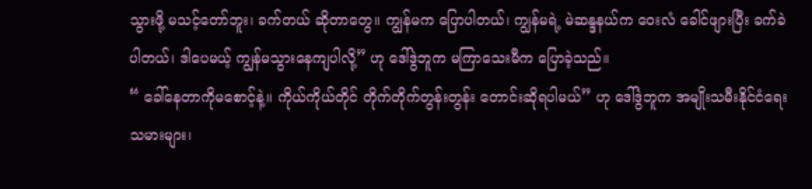သွားဖို့ မသင့်တော်ဘူး၊ ခက်တယ် ဆိုတာတွေ။ ကျွန်မက ပြောပါတယ်၊ ကျွန်မရဲ့ မဲဆန္ဒနယ်က ဝေးလံ ခေါင်ဖျားပြီး ခက်ခဲပါတယ်၊ ဒါပေမယ့် ကျွန်မသွားနေကျပါလို့” ဟု ဒေါ်ဒွဲဘူက မကြာသေးမီက ပြောခဲ့သည်။
“ ခေါ်နေတာကိုမစောင့်နဲ့။ ကိုယ်ကိုယ်တိုင် တိုက်တိုက်တွန်းတွန်း တောင်းဆိုရပါမယ်” ဟု ဒေါ်ဒွဲဘူက အမျိုးသမီးနိုင်ငံရေးသမားများ၊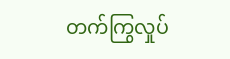တက်ကြွလှုပ်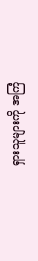ရှားသူများကို အကြံ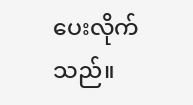ပေးလိုက်သည်။